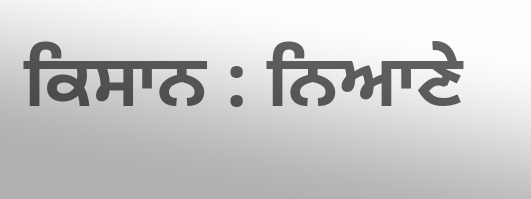ਕਿਸਾਨ : ਨਿਆਣੇ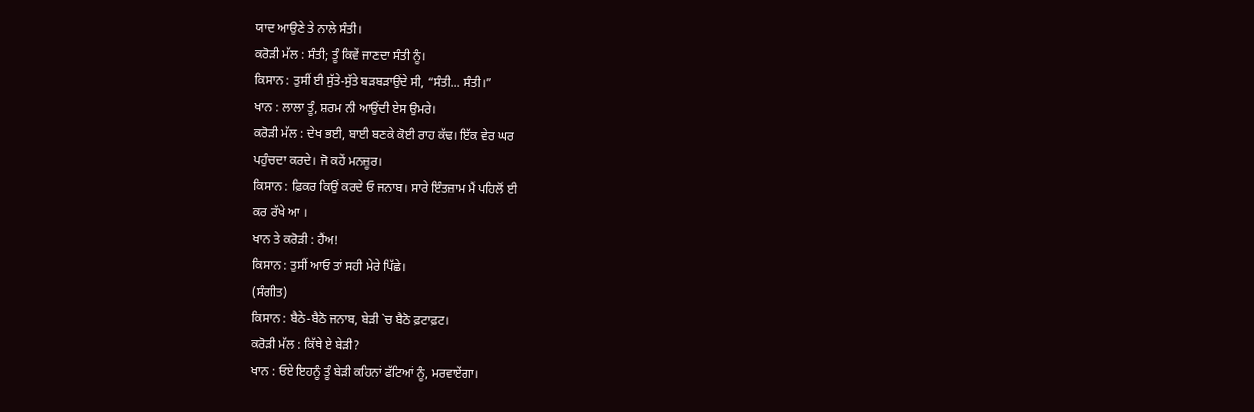ਯਾਦ ਆਉਣੇ ਤੇ ਨਾਲੇ ਸੰਤੀ।
ਕਰੋੜੀ ਮੱਲ : ਸੰਤੀ; ਤੂੰ ਕਿਵੇਂ ਜਾਣਦਾ ਸੰਤੀ ਨੂੰ।
ਕਿਸਾਨ : ਤੁਸੀਂ ਈ ਸੁੱਤੇ-ਸੁੱਤੇ ਬੜਬੜਾਉਂਦੇ ਸੀ, “ਸੰਤੀ... ਸੰਤੀ।”
ਖਾਨ : ਲਾਲਾ ਤੂੰ, ਸ਼ਰਮ ਨੀ ਆਉਂਦੀ ਏਸ ਉਮਰੇ।
ਕਰੋੜੀ ਮੱਲ : ਦੇਖ ਭਈ, ਬਾਈ ਬਣਕੇ ਕੋਈ ਰਾਹ ਕੱਢ। ਇੱਕ ਵੇਰ ਘਰ
ਪਹੁੰਚਦਾ ਕਰਦੇ। ਜੋ ਕਹੇਂ ਮਨਜ਼ੂਰ।
ਕਿਸਾਨ : ਫ਼ਿਕਰ ਕਿਉਂ ਕਰਦੇ ਓ ਜਨਾਬ। ਸਾਰੇ ਇੰਤਜ਼ਾਮ ਮੈਂ ਪਹਿਲੋਂ ਈ
ਕਰ ਰੱਖੇ ਆ ।
ਖਾਨ ਤੇ ਕਰੋੜੀ : ਹੈਂਅ!
ਕਿਸਾਨ : ਤੁਸੀਂ ਆਓ ਤਾਂ ਸਹੀ ਮੇਰੇ ਪਿੱਛੇ।
(ਸੰਗੀਤ)
ਕਿਸਾਨ : ਬੈਠੇ-ਬੈਠੋ ਜਨਾਬ, ਬੇੜੀ `ਚ ਬੈਠੋ ਫ਼ਟਾਫ਼ਟ।
ਕਰੋੜੀ ਮੱਲ : ਕਿੱਥੇ ਏ ਬੇੜੀ?
ਖਾਨ : ਓਏ ਇਹਨੂੰ ਤੂੰ ਬੇੜੀ ਕਹਿਨਾਂ ਫੱਟਿਆਂ ਨੂੰ, ਮਰਵਾਏਂਗਾ।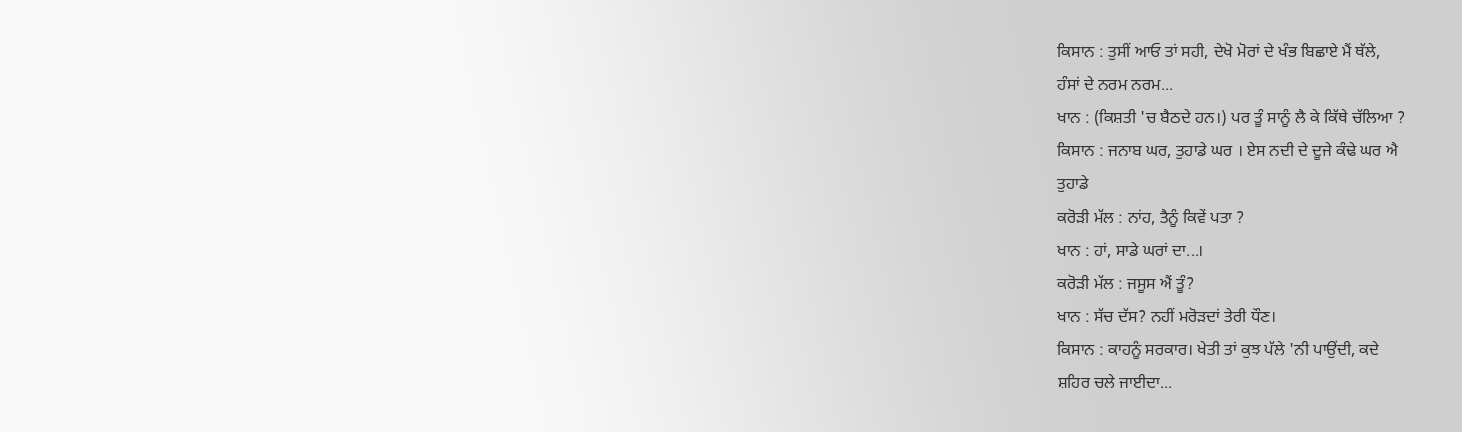ਕਿਸਾਨ : ਤੁਸੀਂ ਆਓ ਤਾਂ ਸਹੀ, ਦੇਖੋ ਮੋਰਾਂ ਦੇ ਖੰਭ ਬਿਛਾਏ ਮੈਂ ਥੱਲੇ,
ਹੰਸਾਂ ਦੇ ਨਰਮ ਨਰਮ...
ਖਾਨ : (ਕਿਸ਼ਤੀ 'ਚ ਬੈਠਦੇ ਹਨ।) ਪਰ ਤੂੰ ਸਾਨੂੰ ਲੈ ਕੇ ਕਿੱਥੇ ਚੱਲਿਆ ?
ਕਿਸਾਨ : ਜਨਾਬ ਘਰ, ਤੁਹਾਡੇ ਘਰ । ਏਸ ਨਦੀ ਦੇ ਦੂਜੇ ਕੰਢੇ ਘਰ ਐ
ਤੁਹਾਡੇ
ਕਰੋੜੀ ਮੱਲ : ਨਾਂਹ, ਤੈਨੂੰ ਕਿਵੇਂ ਪਤਾ ?
ਖਾਨ : ਹਾਂ, ਸਾਡੇ ਘਰਾਂ ਦਾ...।
ਕਰੋੜੀ ਮੱਲ : ਜਸੂਸ ਐਂ ਤੂੰ?
ਖਾਨ : ਸੱਚ ਦੱਸ? ਨਹੀਂ ਮਰੋੜਦਾਂ ਤੇਰੀ ਧੌਣ।
ਕਿਸਾਨ : ਕਾਹਨੂੰ ਸਰਕਾਰ। ਖੇਤੀ ਤਾਂ ਕੁਝ ਪੱਲੇ 'ਨੀ ਪਾਉਂਦੀ, ਕਦੇ
ਸ਼ਹਿਰ ਚਲੇ ਜਾਈਦਾ...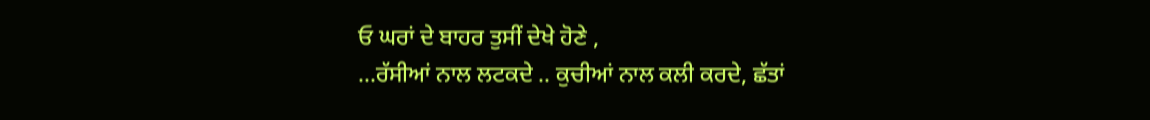ਓ ਘਰਾਂ ਦੇ ਬਾਹਰ ਤੁਸੀਂ ਦੇਖੇ ਹੋਣੇ ,
...ਰੱਸੀਆਂ ਨਾਲ ਲਟਕਦੇ .. ਕੁਚੀਆਂ ਨਾਲ ਕਲੀ ਕਰਦੇ, ਛੱਤਾਂ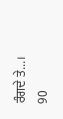ਰੰਗਦੇ ਤੇ...।
90